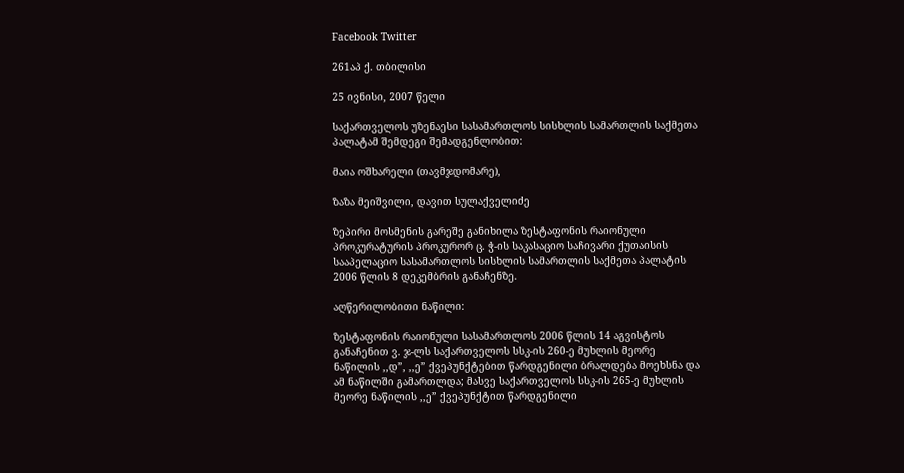Facebook Twitter

261აპ ქ. თბილისი

25 ივნისი, 2007 წელი

საქართველოს უზენაესი სასამართლოს სისხლის სამართლის საქმეთა პალატამ შემდეგი შემადგენლობით:

მაია ოშხარელი (თავმჯდომარე),

ზაზა მეიშვილი, დავით სულაქველიძე

ზეპირი მოსმენის გარეშე განიხილა ზესტაფონის რაიონული პროკურატურის პროკურორ ც. ჭ-ის საკასაციო საჩივარი ქუთაისის სააპელაციო სასამართლოს სისხლის სამართლის საქმეთა პალატის 2006 წლის 8 დეკემბრის განაჩენზე.

აღწერილობითი ნაწილი:

ზესტაფონის რაიონული სასამართლოს 2006 წლის 14 აგვისტოს განაჩენით ვ. ჯ-ლს საქართველოს სსკ-ის 260-ე მუხლის მეორე ნაწილის ,,დ”, ,,ე” ქვეპუნქტებით წარდგენილი ბრალდება მოეხსნა და ამ ნაწილში გამართლდა; მასვე საქართველოს სსკ-ის 265-ე მუხლის მეორე ნაწილის ,,ე” ქვეპუნქტით წარდგენილი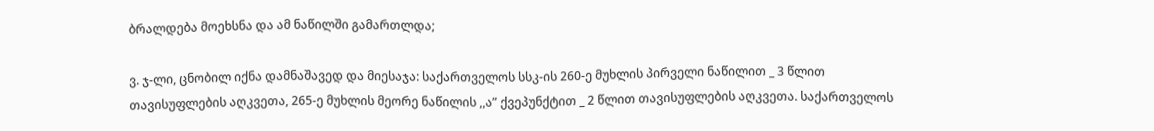ბრალდება მოეხსნა და ამ ნაწილში გამართლდა;

ვ. ჯ-ლი, ცნობილ იქნა დამნაშავედ და მიესაჯა: საქართველოს სსკ-ის 260-ე მუხლის პირველი ნაწილით _ 3 წლით თავისუფლების აღკვეთა, 265-ე მუხლის მეორე ნაწილის ,,ა” ქვეპუნქტით _ 2 წლით თავისუფლების აღკვეთა. საქართველოს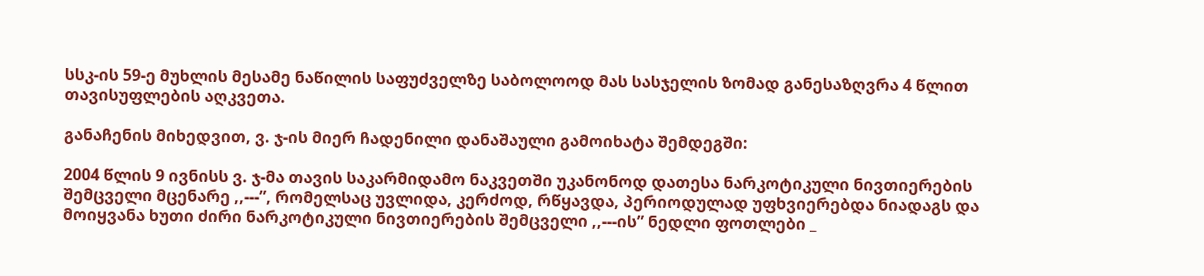სსკ-ის 59-ე მუხლის მესამე ნაწილის საფუძველზე საბოლოოდ მას სასჯელის ზომად განესაზღვრა 4 წლით თავისუფლების აღკვეთა.

განაჩენის მიხედვით, ვ. ჯ-ის მიერ ჩადენილი დანაშაული გამოიხატა შემდეგში:

2004 წლის 9 ივნისს ვ. ჯ-მა თავის საკარმიდამო ნაკვეთში უკანონოდ დათესა ნარკოტიკული ნივთიერების შემცველი მცენარე ,,---”, რომელსაც უვლიდა, კერძოდ, რწყავდა, პერიოდულად უფხვიერებდა ნიადაგს და მოიყვანა ხუთი ძირი ნარკოტიკული ნივთიერების შემცველი ,,---ის” ნედლი ფოთლები _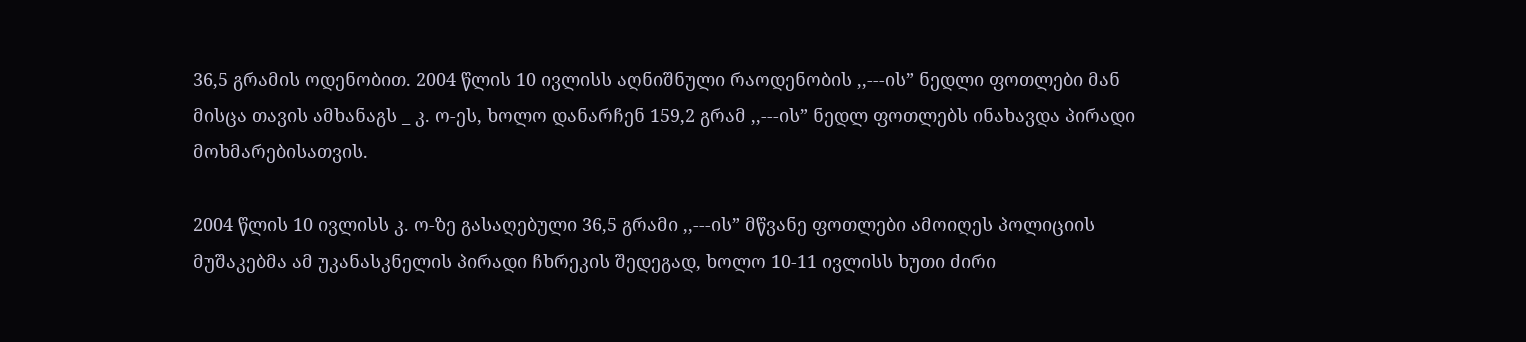36,5 გრამის ოდენობით. 2004 წლის 10 ივლისს აღნიშნული რაოდენობის ,,---ის” ნედლი ფოთლები მან მისცა თავის ამხანაგს _ კ. ო-ეს, ხოლო დანარჩენ 159,2 გრამ ,,---ის” ნედლ ფოთლებს ინახავდა პირადი მოხმარებისათვის.

2004 წლის 10 ივლისს კ. ო-ზე გასაღებული 36,5 გრამი ,,---ის” მწვანე ფოთლები ამოიღეს პოლიციის მუშაკებმა ამ უკანასკნელის პირადი ჩხრეკის შედეგად, ხოლო 10-11 ივლისს ხუთი ძირი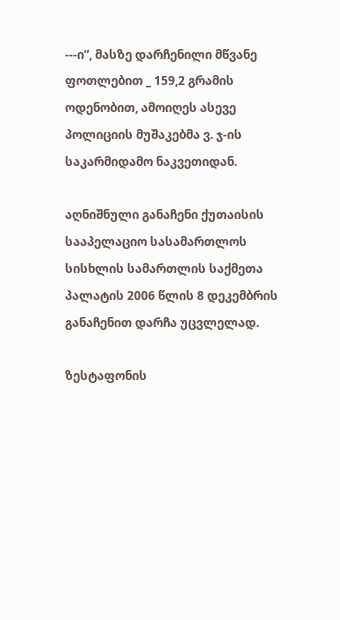---ი”, მასზე დარჩენილი მწვანე ფოთლებით _ 159,2 გრამის ოდენობით, ამოიღეს ასევე პოლიციის მუშაკებმა ვ. ჯ-ის საკარმიდამო ნაკვეთიდან.

აღნიშნული განაჩენი ქუთაისის სააპელაციო სასამართლოს სისხლის სამართლის საქმეთა პალატის 2006 წლის 8 დეკემბრის განაჩენით დარჩა უცვლელად.

ზესტაფონის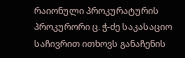რაიონული პროკურატურის პროკურორი ც. ჭ-ძე საკასაციო საჩივრით ითხოვს განაჩენის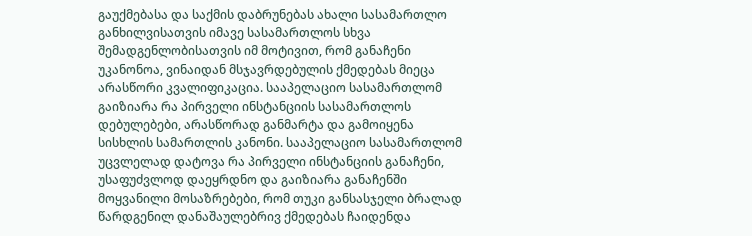გაუქმებასა და საქმის დაბრუნებას ახალი სასამართლო განხილვისათვის იმავე სასამართლოს სხვა შემადგენლობისათვის იმ მოტივით, რომ განაჩენი უკანონოა, ვინაიდან მსჯავრდებულის ქმედებას მიეცა არასწორი კვალიფიკაცია. სააპელაციო სასამართლომ გაიზიარა რა პირველი ინსტანციის სასამართლოს დებულებები, არასწორად განმარტა და გამოიყენა სისხლის სამართლის კანონი. სააპელაციო სასამართლომ უცვლელად დატოვა რა პირველი ინსტანციის განაჩენი, უსაფუძვლოდ დაეყრდნო და გაიზიარა განაჩენში მოყვანილი მოსაზრებები, რომ თუკი განსასჯელი ბრალად წარდგენილ დანაშაულებრივ ქმედებას ჩაიდენდა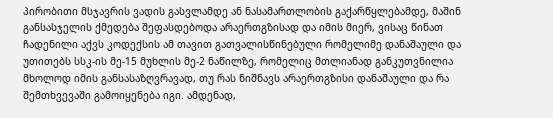პირობითი მსჯავრის ვადის გასვლამდე ან ნასამართლობის გაქარწყლებამდე, მაშინ განსასჯელის ქმედება შეფასდებოდა არაერთგზისად და იმის მიერ, ვისაც წინათ ჩადენილი აქვს კოდექსის ამ თავით გათვალისწინებული რომელიმე დანაშაული და უთითებს სსკ-ის მე-15 მუხლის მე-2 ნაწილზე, რომელიც მთლიანად განკუთვნილია მხოლოდ იმის განსასაზღვრავად, თუ რას ნიშნავს არაერთგზისი დანაშაული და რა შემთხვევაში გამოიყენება იგი. ამდენად,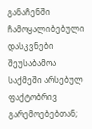განაჩენში ჩამოყალიბებული დასკვნები შეუსაბამოა საქმეში არსებულ ფაქტობრივ გარემოებებთან;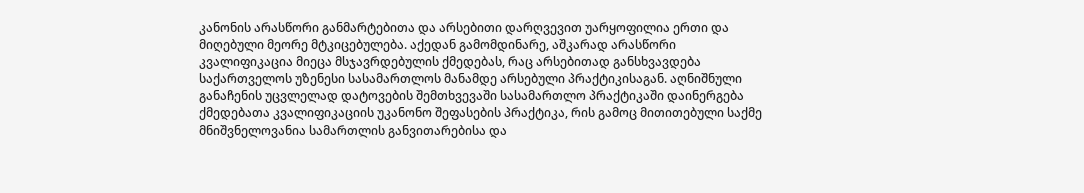კანონის არასწორი განმარტებითა და არსებითი დარღვევით უარყოფილია ერთი და მიღებული მეორე მტკიცებულება. აქედან გამომდინარე, აშკარად არასწორი კვალიფიკაცია მიეცა მსჯავრდებულის ქმედებას, რაც არსებითად განსხვავდება საქართველოს უზენესი სასამართლოს მანამდე არსებული პრაქტიკისაგან. აღნიშნული განაჩენის უცვლელად დატოვების შემთხვევაში სასამართლო პრაქტიკაში დაინერგება ქმედებათა კვალიფიკაციის უკანონო შეფასების პრაქტიკა, რის გამოც მითითებული საქმე მნიშვნელოვანია სამართლის განვითარებისა და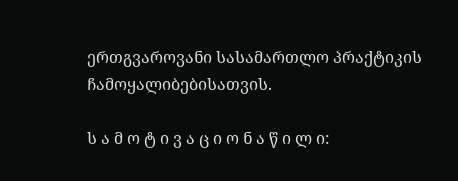ერთგვაროვანი სასამართლო პრაქტიკის ჩამოყალიბებისათვის.

ს ა მ ო ტ ი ვ ა ც ი ო ნ ა წ ი ლ ი: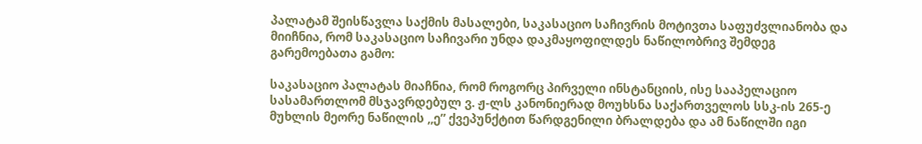პალატამ შეისწავლა საქმის მასალები, საკასაციო საჩივრის მოტივთა საფუძვლიანობა და მიიჩნია, რომ საკასაციო საჩივარი უნდა დაკმაყოფილდეს ნაწილობრივ შემდეგ გარემოებათა გამო:

საკასაციო პალატას მიაჩნია, რომ როგორც პირველი ინსტანციის, ისე სააპელაციო სასამართლომ მსჯავრდებულ ვ. ჟ-ლს კანონიერად მოუხსნა საქართველოს სსკ-ის 265-ე მუხლის მეორე ნაწილის ,,ე” ქვეპუნქტით წარდგენილი ბრალდება და ამ ნაწილში იგი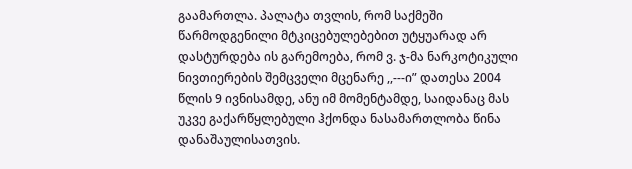გაამართლა. პალატა თვლის, რომ საქმეში წარმოდგენილი მტკიცებულებებით უტყუარად არ დასტურდება ის გარემოება, რომ ვ. ჯ-მა ნარკოტიკული ნივთიერების შემცველი მცენარე ,,---ი” დათესა 2004 წლის 9 ივნისამდე, ანუ იმ მომენტამდე, საიდანაც მას უკვე გაქარწყლებული ჰქონდა ნასამართლობა წინა დანაშაულისათვის.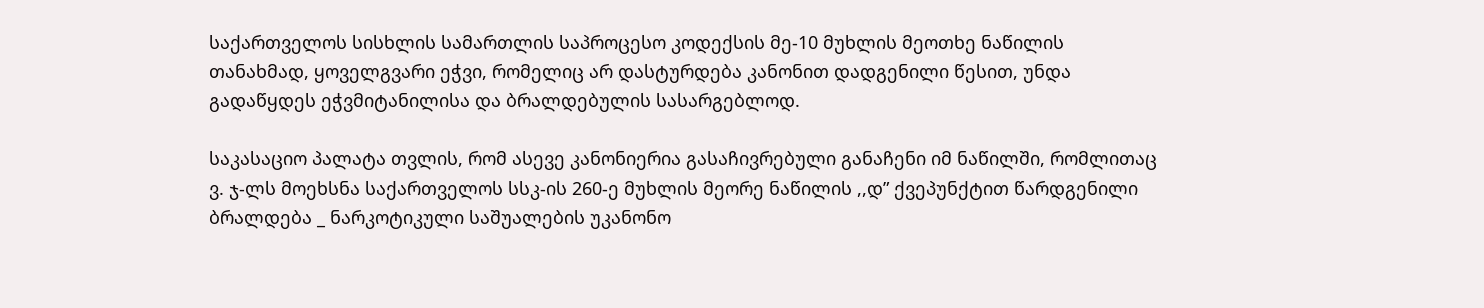საქართველოს სისხლის სამართლის საპროცესო კოდექსის მე-10 მუხლის მეოთხე ნაწილის თანახმად, ყოველგვარი ეჭვი, რომელიც არ დასტურდება კანონით დადგენილი წესით, უნდა გადაწყდეს ეჭვმიტანილისა და ბრალდებულის სასარგებლოდ.

საკასაციო პალატა თვლის, რომ ასევე კანონიერია გასაჩივრებული განაჩენი იმ ნაწილში, რომლითაც ვ. ჯ-ლს მოეხსნა საქართველოს სსკ-ის 260-ე მუხლის მეორე ნაწილის ,,დ” ქვეპუნქტით წარდგენილი ბრალდება _ ნარკოტიკული საშუალების უკანონო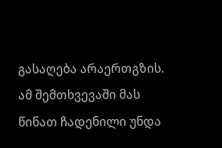გასაღება არაერთგზის. ამ შემთხვევაში მას წინათ ჩადენილი უნდა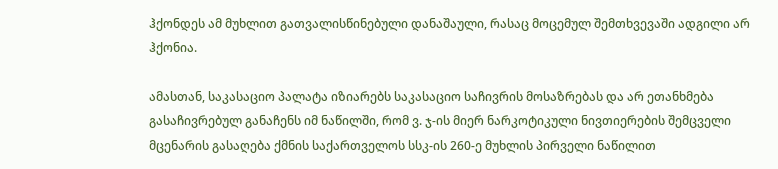ჰქონდეს ამ მუხლით გათვალისწინებული დანაშაული, რასაც მოცემულ შემთხვევაში ადგილი არ ჰქონია.

ამასთან, საკასაციო პალატა იზიარებს საკასაციო საჩივრის მოსაზრებას და არ ეთანხმება გასაჩივრებულ განაჩენს იმ ნაწილში, რომ ვ. ჯ-ის მიერ ნარკოტიკული ნივთიერების შემცველი მცენარის გასაღება ქმნის საქართველოს სსკ-ის 260-ე მუხლის პირველი ნაწილით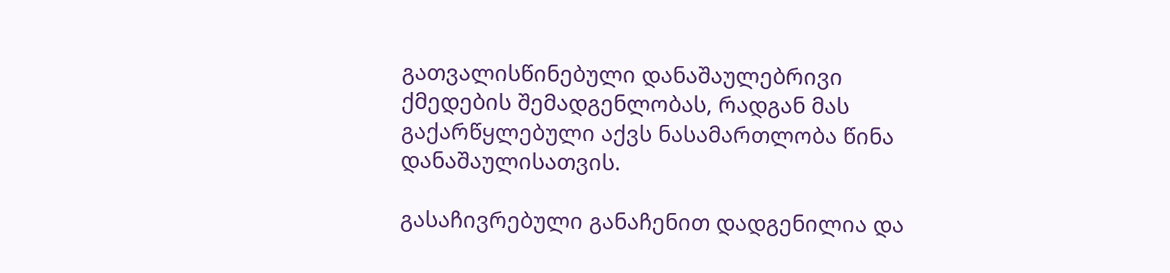გათვალისწინებული დანაშაულებრივი ქმედების შემადგენლობას, რადგან მას გაქარწყლებული აქვს ნასამართლობა წინა დანაშაულისათვის.

გასაჩივრებული განაჩენით დადგენილია და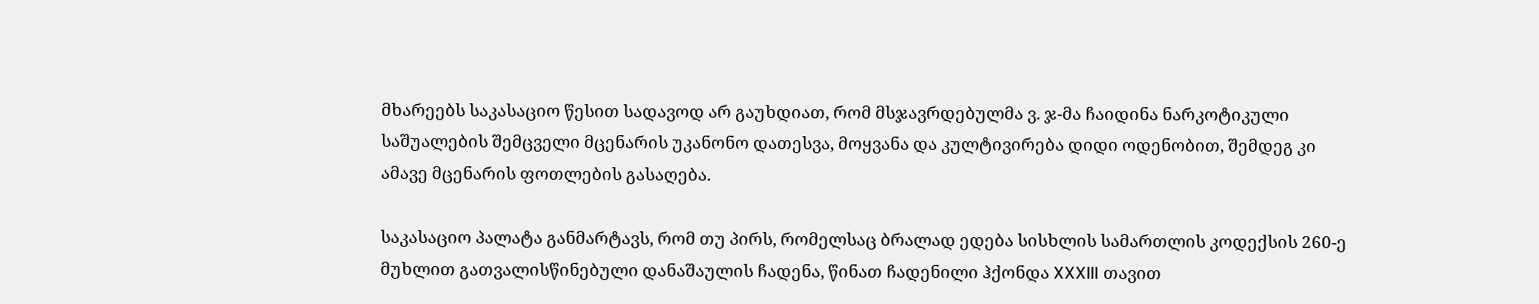მხარეებს საკასაციო წესით სადავოდ არ გაუხდიათ, რომ მსჯავრდებულმა ვ. ჯ-მა ჩაიდინა ნარკოტიკული საშუალების შემცველი მცენარის უკანონო დათესვა, მოყვანა და კულტივირება დიდი ოდენობით, შემდეგ კი ამავე მცენარის ფოთლების გასაღება.

საკასაციო პალატა განმარტავს, რომ თუ პირს, რომელსაც ბრალად ედება სისხლის სამართლის კოდექსის 260-ე მუხლით გათვალისწინებული დანაშაულის ჩადენა, წინათ ჩადენილი ჰქონდა XXXIII თავით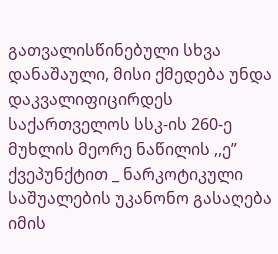გათვალისწინებული სხვა დანაშაული, მისი ქმედება უნდა დაკვალიფიცირდეს საქართველოს სსკ-ის 260-ე მუხლის მეორე ნაწილის ,,ე” ქვეპუნქტით _ ნარკოტიკული საშუალების უკანონო გასაღება იმის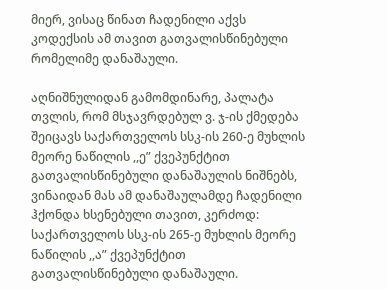მიერ, ვისაც წინათ ჩადენილი აქვს კოდექსის ამ თავით გათვალისწინებული რომელიმე დანაშაული.

აღნიშნულიდან გამომდინარე, პალატა თვლის, რომ მსჯავრდებულ ვ. ჯ-ის ქმედება შეიცავს საქართველოს სსკ-ის 260-ე მუხლის მეორე ნაწილის ,,ე” ქვეპუნქტით გათვალისწინებული დანაშაულის ნიშნებს, ვინაიდან მას ამ დანაშაულამდე ჩადენილი ჰქონდა ხსენებული თავით, კერძოდ: საქართველოს სსკ-ის 265-ე მუხლის მეორე ნაწილის ,,ა” ქვეპუნქტით გათვალისწინებული დანაშაული.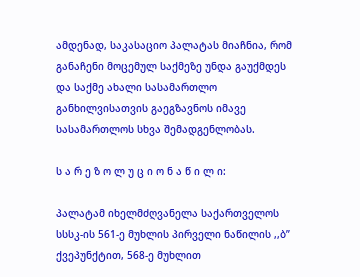ამდენად, საკასაციო პალატას მიაჩნია, რომ განაჩენი მოცემულ საქმეზე უნდა გაუქმდეს და საქმე ახალი სასამართლო განხილვისათვის გაეგზავნოს იმავე სასამართლოს სხვა შემადგენლობას.

ს ა რ ე ზ ო ლ უ ც ი ო ნ ა წ ი ლ ი:

პალატამ იხელმძღვანელა საქართველოს სსსკ-ის 561-ე მუხლის პირველი ნაწილის ,,ბ” ქვეპუნქტით, 568-ე მუხლით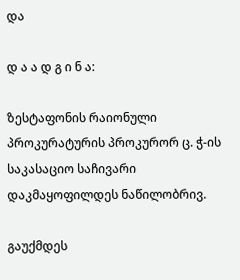და

დ ა ა დ გ ი ნ ა:

ზესტაფონის რაიონული პროკურატურის პროკურორ ც. ჭ-ის საკასაციო საჩივარი დაკმაყოფილდეს ნაწილობრივ.

გაუქმდეს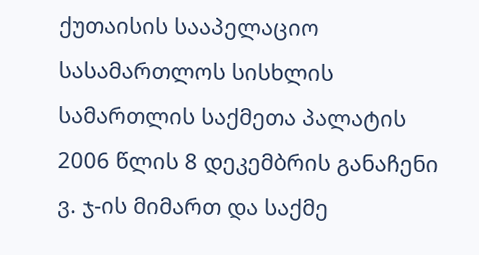ქუთაისის სააპელაციო სასამართლოს სისხლის სამართლის საქმეთა პალატის 2006 წლის 8 დეკემბრის განაჩენი ვ. ჯ-ის მიმართ და საქმე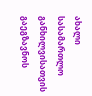ახალი სასამართლო განხილვისათვის გაეგზავნოს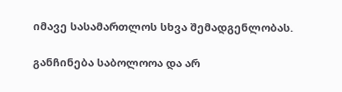იმავე სასამართლოს სხვა შემადგენლობას.

განჩინება საბოლოოა და არ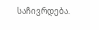საჩივრდება.